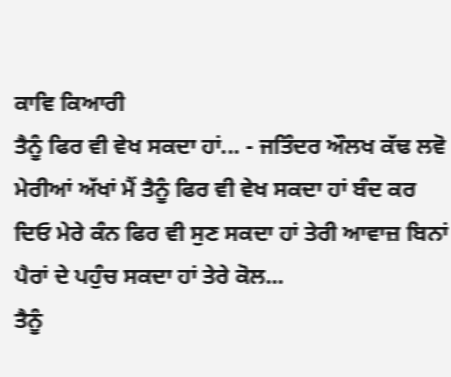ਕਾਵਿ ਕਿਆਰੀ
ਤੈਨੂੰ ਫਿਰ ਵੀ ਵੇਖ ਸਕਦਾ ਹਾਂ... - ਜਤਿੰਦਰ ਔਲਖ ਕੱਢ ਲਵੋ ਮੇਰੀਆਂ ਅੱਖਾਂ ਮੈਂ ਤੈਨੂੰ ਫਿਰ ਵੀ ਵੇਖ ਸਕਦਾ ਹਾਂ ਬੰਦ ਕਰ ਦਿਓ ਮੇਰੇ ਕੰਨ ਫਿਰ ਵੀ ਸੁਣ ਸਕਦਾ ਹਾਂ ਤੇਰੀ ਆਵਾਜ਼ ਬਿਨਾਂ ਪੈਰਾਂ ਦੇ ਪਹੁੰਚ ਸਕਦਾ ਹਾਂ ਤੇਰੇ ਕੋਲ...
ਤੈਨੂੰ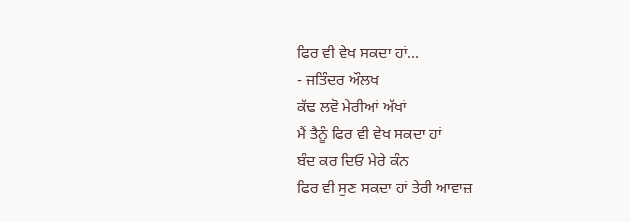ਫਿਰ ਵੀ ਵੇਖ ਸਕਦਾ ਹਾਂ...
- ਜਤਿੰਦਰ ਔਲਖ
ਕੱਢ ਲਵੋ ਮੇਰੀਆਂ ਅੱਖਾਂ
ਮੈਂ ਤੈਨੂੰ ਫਿਰ ਵੀ ਵੇਖ ਸਕਦਾ ਹਾਂ
ਬੰਦ ਕਰ ਦਿਓ ਮੇਰੇ ਕੰਨ
ਫਿਰ ਵੀ ਸੁਣ ਸਕਦਾ ਹਾਂ ਤੇਰੀ ਆਵਾਜ਼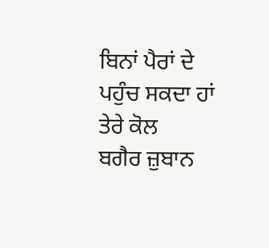ਬਿਨਾਂ ਪੈਰਾਂ ਦੇ ਪਹੁੰਚ ਸਕਦਾ ਹਾਂ ਤੇਰੇ ਕੋਲ
ਬਗੈਰ ਜ਼ੁਬਾਨ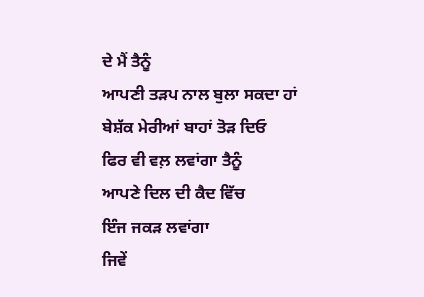ਦੇ ਮੈਂ ਤੈਨੂੰ
ਆਪਣੀ ਤੜਪ ਨਾਲ ਬੁਲਾ ਸਕਦਾ ਹਾਂ
ਬੇਸ਼ੱਕ ਮੇਰੀਆਂ ਬਾਹਾਂ ਤੋੜ ਦਿਓ
ਫਿਰ ਵੀ ਵਲ਼ ਲਵਾਂਗਾ ਤੈਨੂੰ
ਆਪਣੇ ਦਿਲ ਦੀ ਕੈਦ ਵਿੱਚ
ਇੰਜ ਜਕੜ ਲਵਾਂਗਾ
ਜਿਵੇਂ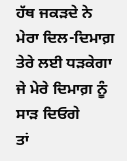ਹੱਥ ਜਕੜਦੇ ਨੇ
ਮੇਰਾ ਦਿਲ-ਦਿਮਾਗ਼ ਤੇਰੇ ਲਈ ਧੜਕੇਗਾ
ਜੇ ਮੇਰੇ ਦਿਮਾਗ਼ ਨੂੰ ਸਾੜ ਦਿਓਗੇ
ਤਾਂ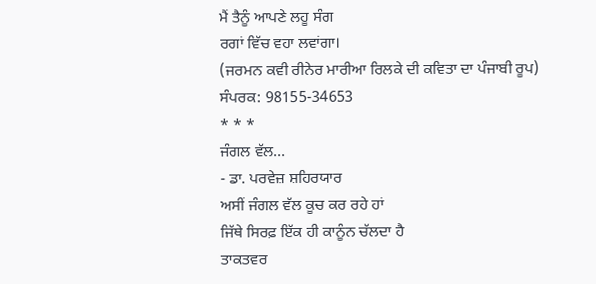ਮੈਂ ਤੈਨੂੰ ਆਪਣੇ ਲਹੂ ਸੰਗ
ਰਗਾਂ ਵਿੱਚ ਵਹਾ ਲਵਾਂਗਾ।
(ਜਰਮਨ ਕਵੀ ਰੀਨੇਰ ਮਾਰੀਆ ਰਿਲਕੇ ਦੀ ਕਵਿਤਾ ਦਾ ਪੰਜਾਬੀ ਰੂਪ)
ਸੰਪਰਕ: 98155-34653
* * *
ਜੰਗਲ ਵੱਲ...
- ਡਾ. ਪਰਵੇਜ਼ ਸ਼ਹਿਰਯਾਰ
ਅਸੀਂ ਜੰਗਲ ਵੱਲ ਕੂਚ ਕਰ ਰਹੇ ਹਾਂ
ਜਿੱਥੇ ਸਿਰਫ਼ ਇੱਕ ਹੀ ਕਾਨੂੰਨ ਚੱਲਦਾ ਹੈ
ਤਾਕਤਵਰ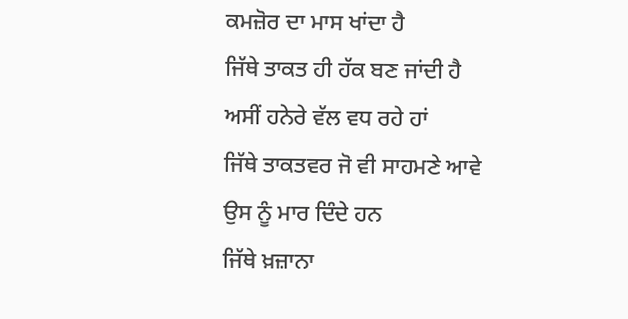ਕਮਜ਼ੋਰ ਦਾ ਮਾਸ ਖਾਂਦਾ ਹੈ
ਜਿੱਥੇ ਤਾਕਤ ਹੀ ਹੱਕ ਬਣ ਜਾਂਦੀ ਹੈ
ਅਸੀਂ ਹਨੇਰੇ ਵੱਲ ਵਧ ਰਹੇ ਹਾਂ
ਜਿੱਥੇ ਤਾਕਤਵਰ ਜੋ ਵੀ ਸਾਹਮਣੇ ਆਵੇ
ਉਸ ਨੂੰ ਮਾਰ ਦਿੰਦੇ ਹਨ
ਜਿੱਥੇ ਖ਼ਜ਼ਾਨਾ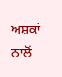ਅਸ਼ਕਾਂ ਨਾਲੋਂ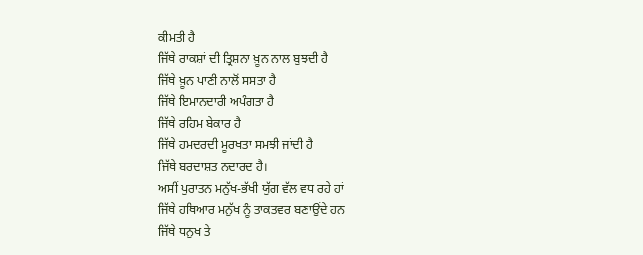ਕੀਮਤੀ ਹੈ
ਜਿੱਥੇ ਰਾਕਸ਼ਾਂ ਦੀ ਤ੍ਰਿਸ਼ਨਾ ਖ਼ੂਨ ਨਾਲ ਬੁਝਦੀ ਹੈ
ਜਿੱਥੇ ਖ਼ੂਨ ਪਾਣੀ ਨਾਲੋਂ ਸਸਤਾ ਹੈ
ਜਿੱਥੇ ਇਮਾਨਦਾਰੀ ਅਪੰਗਤਾ ਹੈ
ਜਿੱਥੇ ਰਹਿਮ ਬੇਕਾਰ ਹੈ
ਜਿੱਥੇ ਹਮਦਰਦੀ ਮੂਰਖਤਾ ਸਮਝੀ ਜਾਂਦੀ ਹੈ
ਜਿੱਥੇ ਬਰਦਾਸ਼ਤ ਨਦਾਰਦ ਹੈ।
ਅਸੀਂ ਪੁਰਾਤਨ ਮਨੁੱਖ-ਭੱਖੀ ਯੁੱਗ ਵੱਲ ਵਧ ਰਹੇ ਹਾਂ
ਜਿੱਥੇ ਹਥਿਆਰ ਮਨੁੱਖ ਨੂੰ ਤਾਕਤਵਰ ਬਣਾਉਂਦੇ ਹਨ
ਜਿੱਥੇ ਧਨੁਖ ਤੇ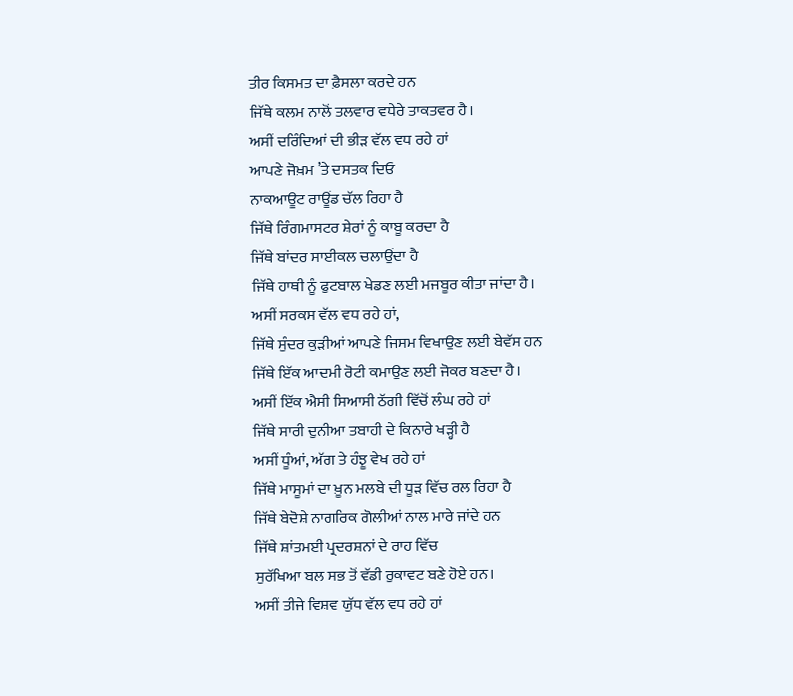ਤੀਰ ਕਿਸਮਤ ਦਾ ਫ਼ੈਸਲਾ ਕਰਦੇ ਹਨ
ਜਿੱਥੇ ਕਲਮ ਨਾਲੋਂ ਤਲਵਾਰ ਵਧੇਰੇ ਤਾਕਤਵਰ ਹੈ।
ਅਸੀਂ ਦਰਿੰਦਿਆਂ ਦੀ ਭੀੜ ਵੱਲ ਵਧ ਰਹੇ ਹਾਂ
ਆਪਣੇ ਜੋਖ਼ਮ ’ਤੇ ਦਸਤਕ ਦਿਓ
ਨਾਕਆਊਟ ਰਾਊਂਡ ਚੱਲ ਰਿਹਾ ਹੈ
ਜਿੱਥੇ ਰਿੰਗਮਾਸਟਰ ਸ਼ੇਰਾਂ ਨੂੰ ਕਾਬੂ ਕਰਦਾ ਹੈ
ਜਿੱਥੇ ਬਾਂਦਰ ਸਾਈਕਲ ਚਲਾਉਂਦਾ ਹੈ
ਜਿੱਥੇ ਹਾਥੀ ਨੂੰ ਫੁਟਬਾਲ ਖੇਡਣ ਲਈ ਮਜਬੂਰ ਕੀਤਾ ਜਾਂਦਾ ਹੈ।
ਅਸੀਂ ਸਰਕਸ ਵੱਲ ਵਧ ਰਹੇ ਹਾਂ,
ਜਿੱਥੇ ਸੁੰਦਰ ਕੁੜੀਆਂ ਆਪਣੇ ਜਿਸਮ ਵਿਖਾਉਣ ਲਈ ਬੇਵੱਸ ਹਨ
ਜਿੱਥੇ ਇੱਕ ਆਦਮੀ ਰੋਟੀ ਕਮਾਉਣ ਲਈ ਜੋਕਰ ਬਣਦਾ ਹੈ।
ਅਸੀਂ ਇੱਕ ਐਸੀ ਸਿਆਸੀ ਠੱਗੀ ਵਿੱਚੋਂ ਲੰਘ ਰਹੇ ਹਾਂ
ਜਿੱਥੇ ਸਾਰੀ ਦੁਨੀਆ ਤਬਾਹੀ ਦੇ ਕਿਨਾਰੇ ਖੜ੍ਹੀ ਹੈ
ਅਸੀਂ ਧੂੰਆਂ, ਅੱਗ ਤੇ ਹੰਝੂ ਵੇਖ ਰਹੇ ਹਾਂ
ਜਿੱਥੇ ਮਾਸੂਮਾਂ ਦਾ ਖ਼ੂਨ ਮਲਬੇ ਦੀ ਧੂੜ ਵਿੱਚ ਰਲ ਰਿਹਾ ਹੈ
ਜਿੱਥੇ ਬੇਦੋਸ਼ੇ ਨਾਗਰਿਕ ਗੋਲੀਆਂ ਨਾਲ ਮਾਰੇ ਜਾਂਦੇ ਹਨ
ਜਿੱਥੇ ਸ਼ਾਂਤਮਈ ਪ੍ਰਦਰਸ਼ਨਾਂ ਦੇ ਰਾਹ ਵਿੱਚ
ਸੁਰੱਖਿਆ ਬਲ ਸਭ ਤੋਂ ਵੱਡੀ ਰੁਕਾਵਟ ਬਣੇ ਹੋਏ ਹਨ।
ਅਸੀਂ ਤੀਜੇ ਵਿਸ਼ਵ ਯੁੱਧ ਵੱਲ ਵਧ ਰਹੇ ਹਾਂ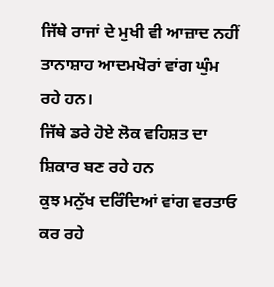ਜਿੱਥੇ ਰਾਜਾਂ ਦੇ ਮੁਖੀ ਵੀ ਆਜ਼ਾਦ ਨਹੀਂ
ਤਾਨਾਸ਼ਾਹ ਆਦਮਖੋਰਾਂ ਵਾਂਗ ਘੁੰਮ ਰਹੇ ਹਨ।
ਜਿੱਥੇ ਡਰੇ ਹੋਏ ਲੋਕ ਵਹਿਸ਼ਤ ਦਾ ਸ਼ਿਕਾਰ ਬਣ ਰਹੇ ਹਨ
ਕੁਝ ਮਨੁੱਖ ਦਰਿੰਦਿਆਂ ਵਾਂਗ ਵਰਤਾਓ ਕਰ ਰਹੇ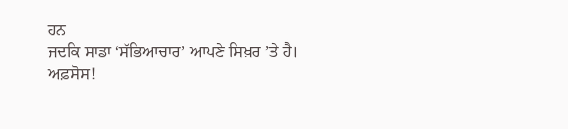ਹਨ
ਜਦਕਿ ਸਾਡਾ ‘ਸੱਭਿਆਚਾਰ’ ਆਪਣੇ ਸਿਖ਼ਰ ’ਤੇ ਹੈ।
ਅਫ਼ਸੋਸ!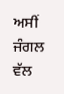ਅਸੀਂ ਜੰਗਲ ਵੱਲ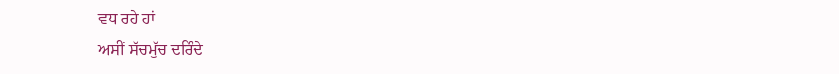ਵਧ ਰਹੇ ਹਾਂ
ਅਸੀਂ ਸੱਚਮੁੱਚ ਦਰਿੰਦੇ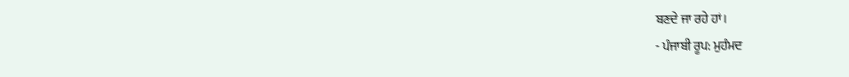ਬਣਦੇ ਜਾ ਰਹੇ ਹਾਂ।
- ਪੰਜਾਬੀ ਰੂਪ: ਮੁਹੰਮਦ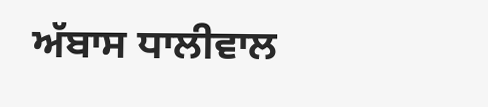ਅੱਬਾਸ ਧਾਲੀਵਾਲ